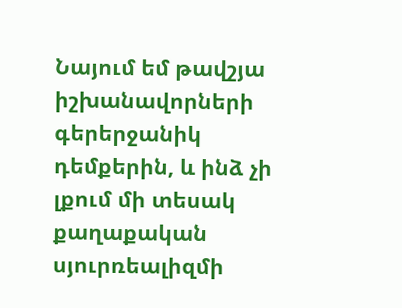Նայում եմ թավշյա իշխանավորների գերերջանիկ դեմքերին, և ինձ չի լքում մի տեսակ քաղաքական սյուրռեալիզմի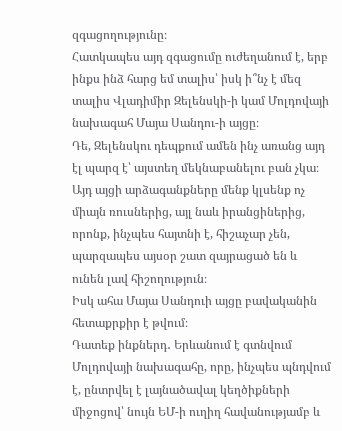զգացողությունը։
Հատկապես այդ զգացումը ուժեղանում է, երբ ինքս ինձ հարց եմ տալիս՝ իսկ ի՞նչ է մեզ տալիս Վլադիմիր Զելենսկի-ի կամ Մոլդովայի նախագահ Մայա Սանդու-ի այցը։
Դե, Զելենսկու դեպքում ամեն ինչ առանց այդ էլ պարզ է՝ այստեղ մեկնաբանելու բան չկա։
Այդ այցի արձագանքները մենք կլսենք ոչ միայն ռուսներից, այլ նաև իրանցիներից, որոնք, ինչպես հայտնի է, հիշաչար չեն, պարզապես այսօր շատ զայրացած են և ունեն լավ հիշողություն։
Իսկ ահա Մայա Սանդուի այցը բավականին հետաքրքիր է թվում։
Դատեք ինքներդ․ Երևանում է գտնվում Մոլդովայի նախագահը, որը, ինչպես պնդվում է, ընտրվել է լայնածավալ կեղծիքների միջոցով՝ նույն ԵՄ-ի ուղիղ հավանությամբ և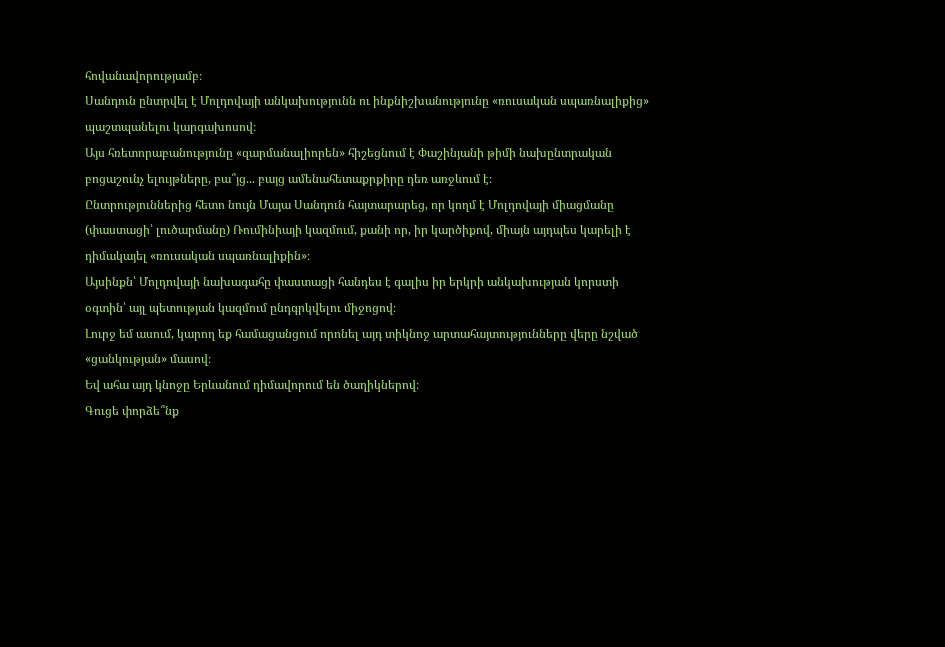հովանավորությամբ։
Սանդուն ընտրվել է Մոլդովայի անկախությունն ու ինքնիշխանությունը «ռուսական սպառնալիքից» պաշտպանելու կարգախոսով։
Այս հռետորաբանությունը «զարմանալիորեն» հիշեցնում է Փաշինյանի թիմի նախընտրական բոցաշունչ ելույթները, բա՞յց... բայց ամենահետաքրքիրը դեռ առջևում է։
Ընտրություններից հետո նույն Մայա Սանդուն հայտարարեց, որ կողմ է Մոլդովայի միացմանը (փաստացի՝ լուծարմանը) Ռումինիայի կազմում, քանի որ, իր կարծիքով, միայն այդպես կարելի է դիմակայել «ռուսական սպառնալիքին»։
Այսինքն՝ Մոլդովայի նախագահը փաստացի հանդես է գալիս իր երկրի անկախության կորստի օգտին՝ այլ պետության կազմում ընդգրկվելու միջոցով։
Լուրջ եմ ասում, կարող եք համացանցում որոնել այդ տիկնոջ արտահայտությունները վերը նշված «ցանկության» մասով։
Եվ ահա այդ կնոջը Երևանում դիմավորում են ծաղիկներով։
Գուցե փորձե՞նք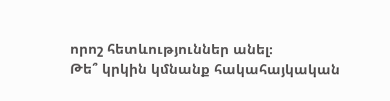որոշ հետևություններ անել։
Թե՞ կրկին կմնանք հակահայկական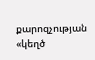քարոզչության «կեղծ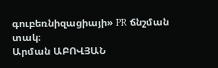գուբեռնիզացիայի» PR ճնշման տակ։
Արման ԱԲՈՎՅԱՆ